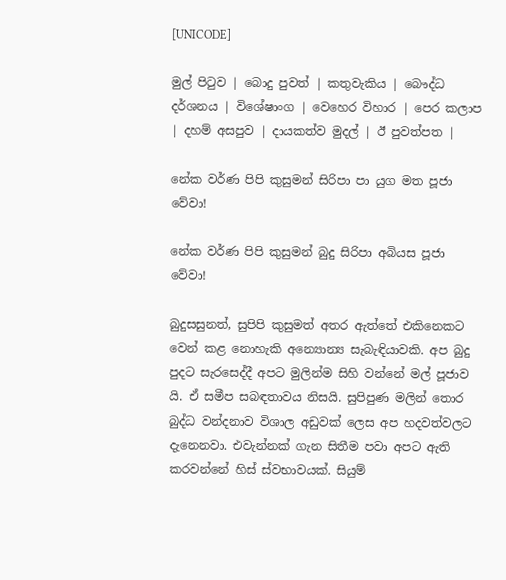[UNICODE]

මුල් පිටුව | බොදු පුවත් | කතුවැකිය | බෞද්ධ දර්ශනය | විශේෂාංග | වෙහෙර විහාර | පෙර කලාප | දහම් අසපුව | දායකත්ව මුදල් | ඊ පුවත්පත |

නේක වර්ණ පිපි කුසුමන් සිරිපා පා යුග මත පූජා වේවා!

නේක වර්ණ පිපි කුසුමන් බුදු සිරිපා අබියස පූජා වේවා!

බුදුසසුනත්, සුපිපි කුසුමත් අතර ඇත්තේ එකිනෙකට වෙන් කළ නොහැකි අන්‍යොන්‍ය සැබැඳියාවකි. අප බුදු පුදට සැරසෙද්දී අපට මුලින්ම සිහි වන්නේ මල් පූජාව යි. ඒ සමීප සබඳතාවය නිසයි. සුපිපුණ මලින් තොර බුද්ධ වන්දනාව විශාල අඩුවක් ලෙස අප හදවත්වලට දැනෙනවා. එවැන්නක් ගැන සිතීම පවා අපට ඇති කරවන්නේ හිස් ස්වභාවයක්. සියුම්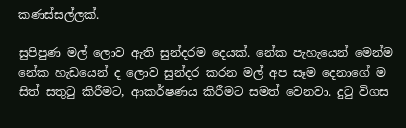කණස්සල්ලක්.

සුපිපුණ මල් ලොව ඇති සුන්දරම දෙයක්. නේක පැහැයෙන් මෙන්ම නේක හැඩයෙන් ද ලොව සුන්දර කරන මල් අප සෑම දෙනාගේ ම සිත් සතුටු කිරීමට, ආකර්ෂණය කිරීමට සමත් වෙනවා. දුටු විගස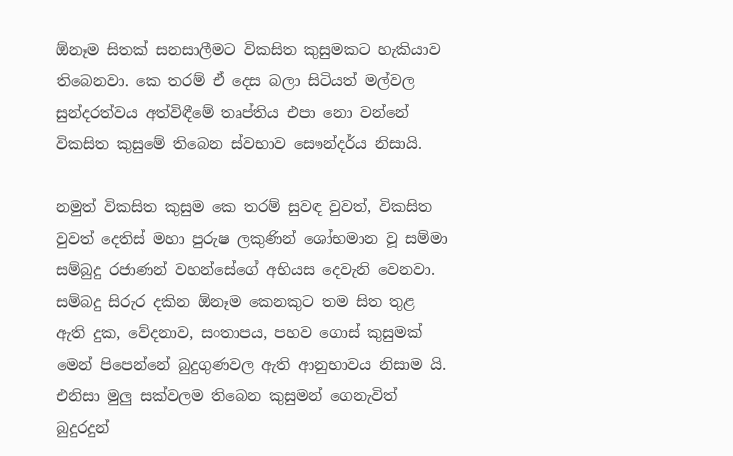ඕනෑම සිතක් සනසාලීමට විකසිත කුසුමකට හැකියාව තිබෙනවා. කෙ තරම් ඒ දෙස බලා සිටියත් මල්වල සුන්දරත්වය අත්විඳීමේ තෘප්තිය එපා නො වන්නේ විකසිත කුසුමේ තිබෙන ස්වභාව සෞන්දර්ය නිසායි.

නමුත් විකසිත කුසුම කෙ තරම් සුවඳ වුවත්, විකසිත වුවත් දෙතිස් මහා පුරුෂ ලකුණින් ශෝභමාන වූ සම්මා සම්බුදු රජාණන් වහන්සේගේ අභියස දෙවැනි වෙනවා. සම්බදු සිරුර දකින ඕනෑම කෙනකුට තම සිත තුළ ඇති දුක, වේදනාව, සංතාපය, පහව ගොස් කුසුමක් මෙන් පිපෙන්නේ බුදුගුණවල ඇති ආනුභාවය නිසාම යි. එනිසා මුලු සක්වලම තිබෙන කුසුමන් ගෙනැවිත් බුදුරදුන්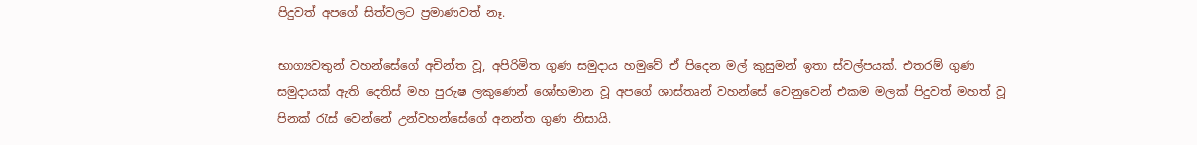පිදුවත් අපගේ සිත්වලට ප්‍රමාණවත් නෑ.

භාග්‍යවතුන් වහන්සේගේ අචින්ත වූ, අපිරිමිත ගුණ සමුදාය හමුවේ ඒ පිදෙන මල් කුසුමන් ඉතා ස්වල්පයක්. එතරම් ගුණ සමුදායක් ඇති දෙතිස් මහ පුරුෂ ලකුණෙන් ශෝභමාන වූ අපගේ ශාස්තෘන් වහන්සේ වෙනුවෙන් එකම මලක් පිදුවත් මහත් වූ පිනක් රැස් වෙන්නේ උන්වහන්සේගේ අනන්ත ගුණ නිසායි.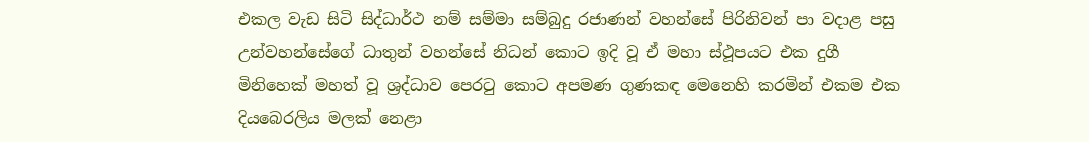එකල වැඩ සිටි සිද්ධාර්ථ නම් සම්මා සම්බුදු රජාණන් වහන්සේ පිරිනිවන් පා වදාළ පසු උන්වහන්සේගේ ධාතුන් වහන්සේ නිධන් කොට ඉදි වූ ඒ මහා ස්ථූපයට එක දුගී මිනිහෙක් මහත් වූ ශ්‍රද්ධාව පෙරටු කොට අපමණ ගුණකඳ මෙනෙහි කරමින් එකම එක දියබෙරලිය මලක් නෙළා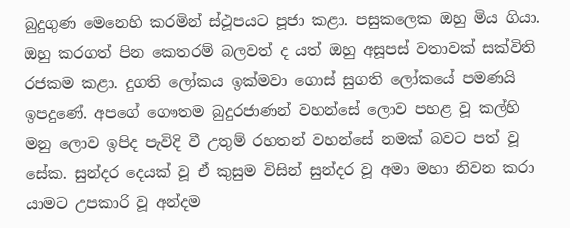බුදුගුණ මෙනෙහි කරමින් ස්ථූපයට පූජා කළා. පසුකලෙක ඔහු මිය ගියා. ඔහු කරගත් පින කෙතරම් බලවත් ද යත් ඔහු අසූපස් වතාවක් සක්විති රජකම කළා. දුගති ලෝකය ඉක්මවා ගොස් සුගති ලෝකයේ පමණයි ඉපදුණේ. අපගේ ගෞතම බුදුරජාණන් වහන්සේ ලොව පහළ වූ කල්හි මනු ලොව ඉපිද පැවිදි වී උතුම් රහතන් වහන්සේ නමක් බවට පත් වූ සේක. සුන්දර දෙයක් වූ ඒ කුසුම විසින් සුන්දර වූ අමා මහා නිවන කරා යාමට උපකාරි වූ අන්දම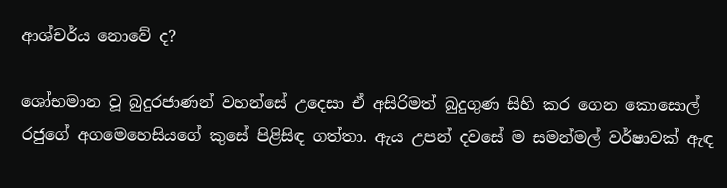ආශ්චර්ය නොවේ ද?

ශෝභමාන වූ බුදුරජාණන් වහන්සේ උදෙසා ඒ අසිරිමත් බුදුගුණ සිහි කර ගෙන කොසොල් රජුගේ අගමෙහෙසියගේ කුසේ පිළිසිඳ ගත්තා. ඇය උපන් දවසේ ම සමන්මල් වර්ෂාවක් ඇඳ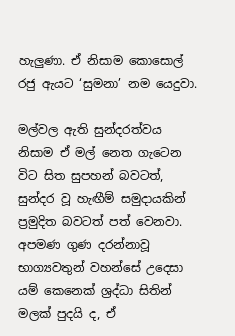හැලුණා. ඒ නිසාම කොසොල් රජු ඇයට ‘සුමනා’ නම යෙදුවා.

මල්වල ඇති සුන්දරත්වය නිසාම ඒ මල් නෙත ගැටෙන විට සිත සුපහන් බවටත්, සුන්දර වූ හැඟීම් සමුදායකින් ප්‍රමුදිත බවටත් පත් වෙනවා. අපමණ ගුණ දරන්නාවූ භාග්‍යවතුන් වහන්සේ උදෙසා යම් කෙනෙක් ශ්‍රද්ධා සිතින් මලක් පුදයි ද, ඒ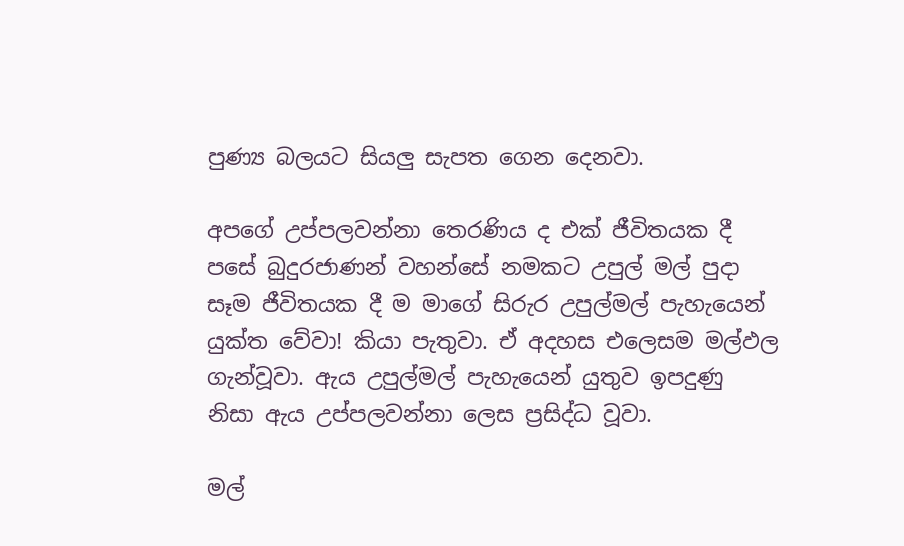පුණ්‍ය බලයට සියලු සැපත ගෙන දෙනවා.

අපගේ උප්පලවන්නා තෙරණිය ද එක් ජීවිතයක දී පසේ බුදුරජාණන් වහන්සේ නමකට උපුල් මල් පුදා සෑම ජීවිතයක දී ම මාගේ සිරුර උපුල්මල් පැහැයෙන් යුක්ත වේවා! කියා පැතුවා. ඒ අදහස එලෙසම මල්ඵල ගැන්වූවා. ඇය උපුල්මල් පැහැයෙන් යුතුව ඉපදුණු නිසා ඇය උප්පලවන්නා ලෙස ප්‍රසිද්ධ වූවා.

මල්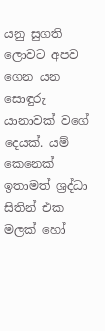යනු සුගති ලොවට අපව ගෙන යන සොඳුරු යානාවක් වගේ දෙයක්. යම් කෙනෙක් ඉතාමත් ශ්‍රද්ධා සිතින් එක මලක් හෝ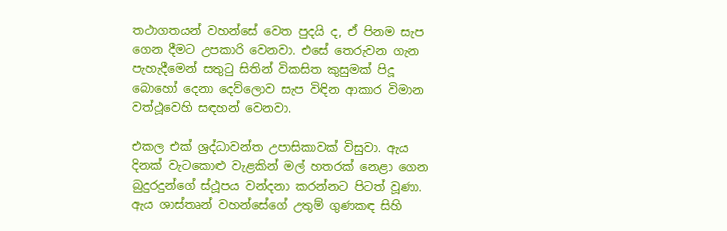තථාගතයන් වහන්සේ වෙත පුදයි ද, ඒ පිනම සැප ගෙන දීමට උපකාරි වෙනවා. එසේ තෙරුවන ගැන පැහැදීමෙන් සතුටු සිතින් විකසිත කුසුමක් පිදූ බොහෝ දෙනා දෙව්ලොව සැප විඳින ආකාර විමාන වත්ථූවෙහි සඳහන් වෙනවා.

එකල එක් ශ්‍රද්ධාවන්ත උපාසිකාවක් විසුවා. ඇය දිනක් වැටකොළු වැළකින් මල් හතරක් නෙළා ගෙන බුදුරදුන්ගේ ස්ථූපය වන්දනා කරන්නට පිටත් වූණා. ඇය ශාස්තෘන් වහන්සේගේ උතුම් ගුණකඳ සිහි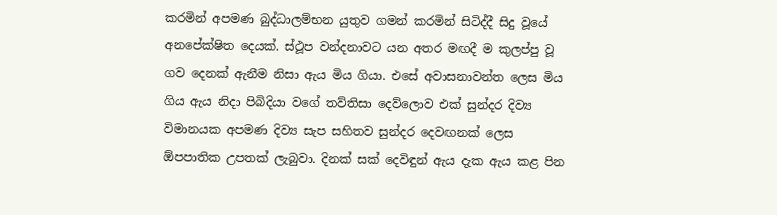කරමින් අපමණ බුද්ධාලම්භන යුතුව ගමන් කරමින් සිටිද්දී සිදු වූයේ අනපේක්ෂිත දෙයක්. ස්ථූප වන්දනාවට යන අතර මඟදී ම කුලප්පු වූ ගව දෙනක් ඇනීම නිසා ඇය මිය ගියා. එසේ අවාසනාවන්ත ලෙස මිය ගිය ඇය නිදා පිබිදියා වගේ තව්තිසා දෙව්ලොව එක් සුන්දර දිව්‍ය විමානයක අපමණ දිව්‍ය සැප සහිතව සුන්දර දෙවඟනක් ලෙස ඕපපාතික උපතක් ලැබුවා. දිනක් සක් දෙවිඳුන් ඇය දැක ඇය කළ පින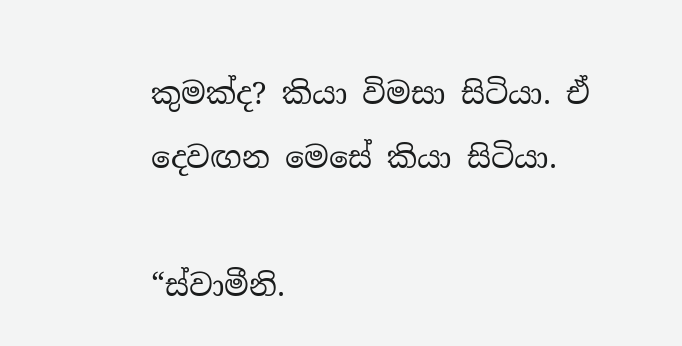කුමක්ද? කියා විමසා සිටියා. ඒ දෙවඟන මෙසේ කියා සිටියා.

“ස්වාමීනි.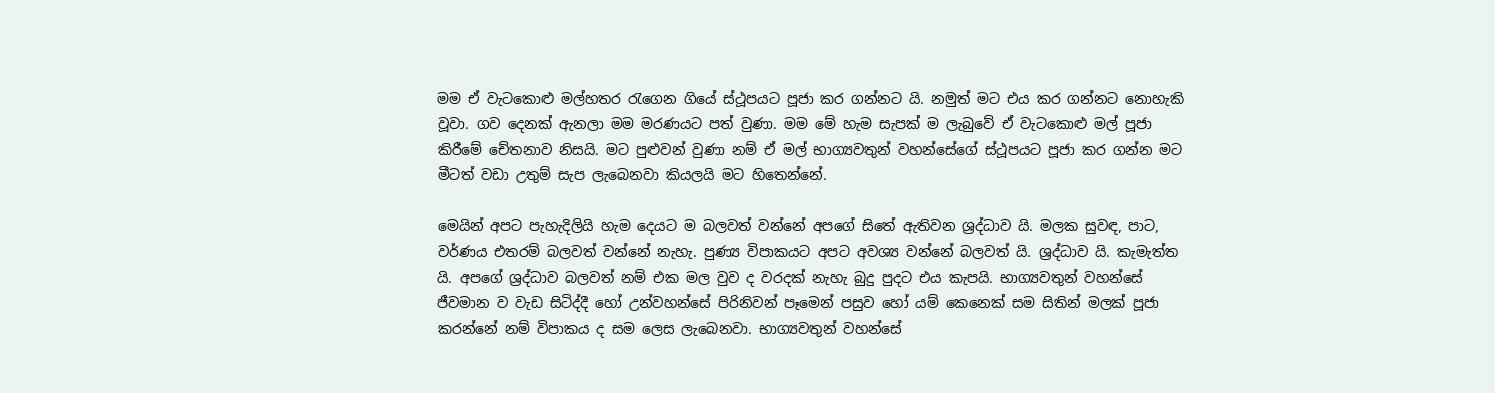මම ඒ වැටකොළු මල්හතර රැගෙන ගියේ ස්ථූපයට පූජා කර ගන්නට යි. නමුත් මට එය කර ගන්නට නොහැකි වූවා. ගව දෙනක් ඇනලා මම මරණයට පත් වුණා. මම මේ හැම සැපක් ම ලැබුවේ ඒ වැටකොළු මල් පූජා කිරීමේ චේතනාව නිසයි. මට පුළුවන් වුණා නම් ඒ මල් භාග්‍යවතුන් වහන්සේගේ ස්ථූපයට පූජා කර ගන්න මට මීටත් වඩා උතුම් සැප ලැබෙනවා කියලයි මට හිතෙන්නේ.

මෙයින් අපට පැහැදිලියි හැම දෙයට ම බලවත් වන්නේ අපගේ සිතේ ඇතිවන ශ්‍රද්ධාව යි. මලක සුවඳ, පාට, වර්ණය එතරම් බලවත් වන්නේ නැහැ. පුණ්‍ය විපාකයට අපට අවශ්‍ය වන්නේ බලවත් යි. ශ්‍රද්ධාව යි. කැමැත්ත යි. අපගේ ශ්‍රද්ධාව බලවත් නම් එක මල වුව ද වරදක් නැහැ බුදු පුදට එය කැපයි. භාග්‍යවතුන් වහන්සේ ජීවමාන ව වැඩ සිටිද්දී හෝ උන්වහන්සේ පිරිනිවන් පෑමෙන් පසුව හෝ යම් කෙනෙක් සම සිතින් මලක් පූජා කරන්නේ නම් විපාකය ද සම ලෙස ලැබෙනවා. භාග්‍යවතුන් වහන්සේ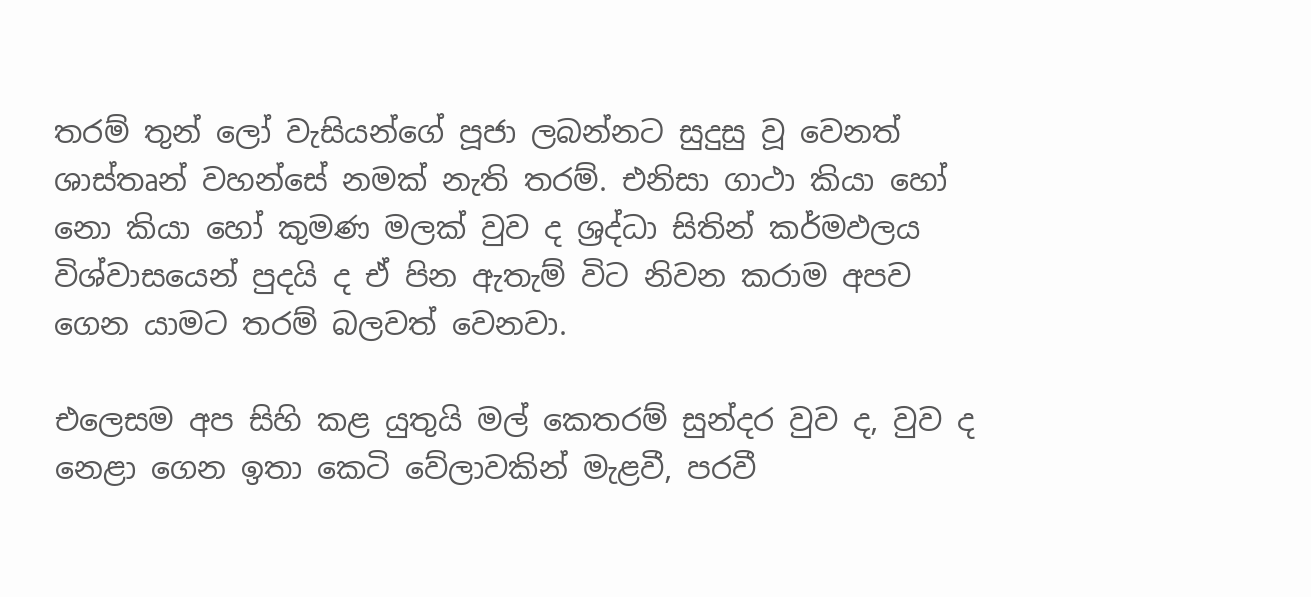තරම් තුන් ලෝ වැසියන්ගේ පූජා ලබන්නට සුදුසු වූ වෙනත් ශාස්තෘන් වහන්සේ නමක් නැති තරම්. එනිසා ගාථා කියා හෝ නො කියා හෝ කුමණ මලක් වුව ද ශ්‍රද්ධා සිතින් කර්මඵලය විශ්වාසයෙන් පුදයි ද ඒ පින ඇතැම් විට නිවන කරාම අපව ගෙන යාමට තරම් බලවත් වෙනවා.

එලෙසම අප සිහි කළ යුතුයි මල් කෙතරම් සුන්දර වුව ද, වුව ද නෙළා ගෙන ඉතා කෙටි වේලාවකින් මැළවී, පරවී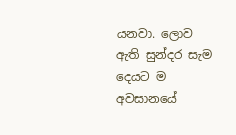යනවා. ලොව ඇති සුන්දර සැම දෙයට ම අවසානයේ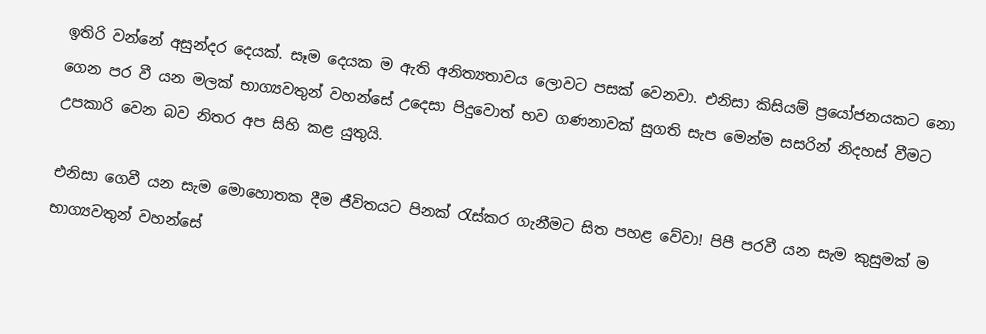ඉතිරි වන්නේ අසුන්දර දෙයක්. සෑම දෙයක ම ඇති අනිත්‍යතාවය ලොවට පසක් වෙනවා. එනිසා කිසියම් ප්‍රයෝජනයකට නො ගෙන පර වී යන මලක් භාග්‍යවතුන් වහන්සේ උදෙසා පිදුවොත් භව ගණනාවක් සුගති සැප මෙන්ම සසරින් නිදහස් වීමට උපකාරි වෙන බව නිතර අප සිහි කළ යුතුයි.

එනිසා ගෙවී යන සැම මොහොතක දීම ජීවිතයට පිනක් රැස්කර ගැනීමට සිත පහළ වේවා! පිපී පරවී යන සැම කුසුමක් ම භාග්‍යවතුන් වහන්සේ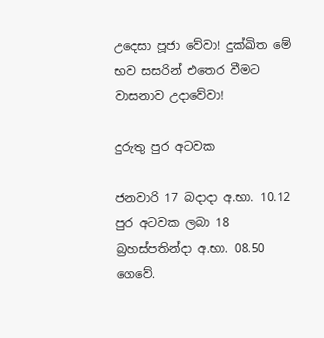උදෙසා පූජා වේවා! දුක්ඛිත මේ භව සසරින් එතෙර වීමට වාසනාව උදාවේවා!

දුරුතු පුර අටවක

ජනවාරි 17 බදාදා අ.භා. 10.12 පුර අටවක ලබා 18 බ්‍රහස්පතින්දා අ.භා. 08.50 ගෙවේ.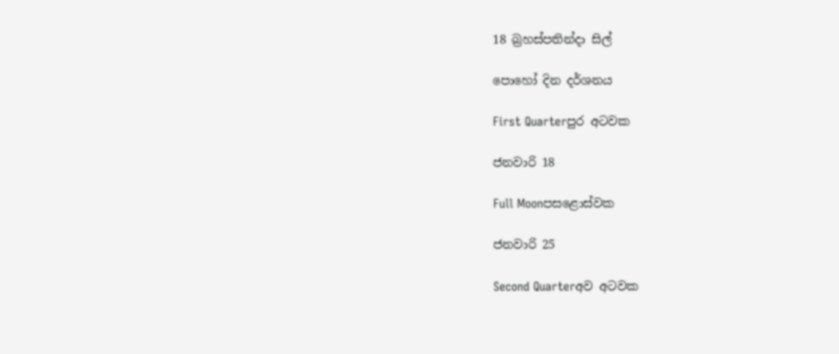18 බ්‍රහස්පතින්දා සිල්

පොහෝ දින දර්ශනය

First Quarterපුර අටවක

ජනවාරි 18

Full Moonපසළොස්වක

ජනවාරි 25

Second Quarterඅව අටවක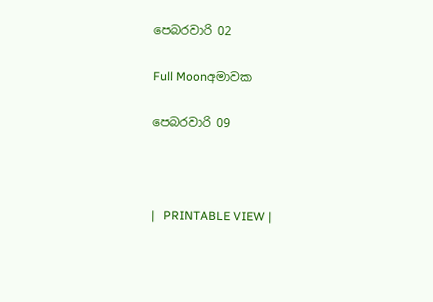පෙබරවාරි 02

Full Moonඅමාවක

පෙබරවාරි 09



|   PRINTABLE VIEW |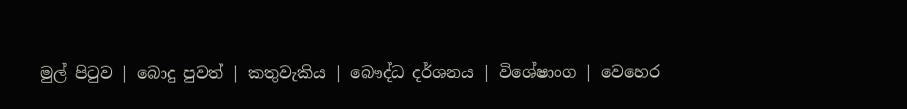මුල් පිටුව | බොදු පුවත් | කතුවැකිය | බෞද්ධ දර්ශනය | විශේෂාංග | වෙහෙර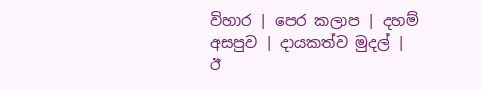විහාර | පෙර කලාප | දහම් අසපුව | දායකත්ව මුදල් | ඊ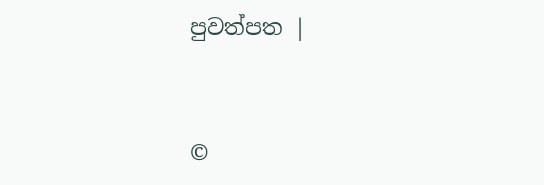පුවත්පත |



©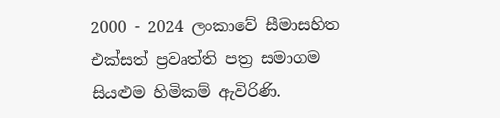2000 - 2024 ලංකාවේ සීමාසහිත එක්සත් ප්‍රවෘත්ති පත්‍ර සමාගම
සියළුම හිමිකම් ඇවිරිණි.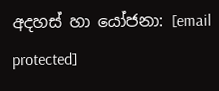අදහස් හා යෝජනා: [email protected]